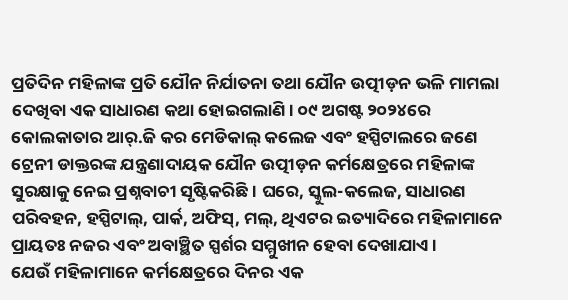ପ୍ରତିଦିନ ମହିଳାଙ୍କ ପ୍ରତି ଯୌନ ନିର୍ଯାତନା ତଥା ଯୌନ ଉତ୍ପୀଡ଼ନ ଭଳି ମାମଲା ଦେଖିବା ଏକ ସାଧାରଣ କଥା ହୋଇଗଲାଣି। ୦୯ ଅଗଷ୍ଟ ୨୦୨୪ରେ କୋଲକାତାର ଆର୍.ଜି କର ମେଡିକାଲ୍ କଲେଜ ଏବଂ ହସ୍ପିଟାଲରେ ଜଣେ ଟ୍ରେନୀ ଡାକ୍ତରଙ୍କ ଯନ୍ତ୍ରଣାଦାୟକ ଯୌନ ଉତ୍ପୀଡ଼ନ କର୍ମକ୍ଷେତ୍ରରେ ମହିଳାଙ୍କ ସୁରକ୍ଷାକୁ ନେଇ ପ୍ରଶ୍ନବାଚୀ ସୃଷ୍ଟିକରିଛି। ଘରେ, ସ୍କୁଲ-କଲେଜ, ସାଧାରଣ ପରିବହନ, ହସ୍ପିଟାଲ୍, ପାର୍କ, ଅଫିସ୍, ମଲ୍, ଥିଏଟର ଇତ୍ୟାଦିରେ ମହିଳାମାନେ ପ୍ରାୟତଃ ନଜର ଏବଂ ଅବାଞ୍ଛିତ ସ୍ପର୍ଶର ସମ୍ମୁଖୀନ ହେବା ଦେଖାଯାଏ।
ଯେଉଁ ମହିଳାମାନେ କର୍ମକ୍ଷେତ୍ରରେ ଦିନର ଏକ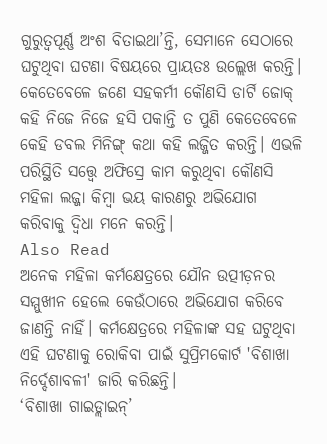ଗୁରୁତ୍ୱପୂର୍ଣ୍ଣ ଅଂଶ ବିତାଇଥା’ନ୍ତି, ସେମାନେ ସେଠାରେ ଘଟୁଥିବା ଘଟଣା ବିଷୟରେ ପ୍ରାୟତଃ ଉଲ୍ଲେଖ କରନ୍ତି। କେତେବେଳେ ଜଣେ ସହକର୍ମୀ କୌଣସି ଡାର୍ଟି ଜୋକ୍ କହି ନିଜେ ନିଜେ ହସି ପକାନ୍ତି ତ ପୁଣି କେତେବେଳେ କେହି ଡବଲ ମିନିଙ୍ଗ୍ କଥା କହି ଲଜ୍ଜିତ କରନ୍ତି। ଏଭଳି ପରିସ୍ଥିତି ସତ୍ତ୍ୱେ ଅଫିସ୍ରେ କାମ କରୁଥିବା କୌଣସି ମହିଳା ଲଜ୍ଜା କିମ୍ବା ଭୟ କାରଣରୁ ଅଭିଯୋଗ କରିବାକୁ ଦ୍ୱିଧା ମନେ କରନ୍ତି।
Also Read
ଅନେକ ମହିଳା କର୍ମକ୍ଷେତ୍ରରେ ଯୌନ ଉତ୍ପୀଡ଼ନର ସମ୍ମୁଖୀନ ହେଲେ କେଉଁଠାରେ ଅଭିଯୋଗ କରିବେ ଜାଣନ୍ତି ନାହିଁ। କର୍ମକ୍ଷେତ୍ରରେ ମହିଳାଙ୍କ ସହ ଘଟୁଥିବା ଏହି ଘଟଣାକୁ ରୋକିବା ପାଇଁ ସୁପ୍ରିମକୋର୍ଟ 'ବିଶାଖା ନିର୍ଦ୍ଦେଶାବଳୀ' ଜାରି କରିଛନ୍ତି।
‘ବିଶାଖା ଗାଇଡ୍ଲାଇନ୍’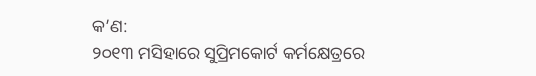କ’ଣ:
୨୦୧୩ ମସିହାରେ ସୁପ୍ରିମକୋର୍ଟ କର୍ମକ୍ଷେତ୍ରରେ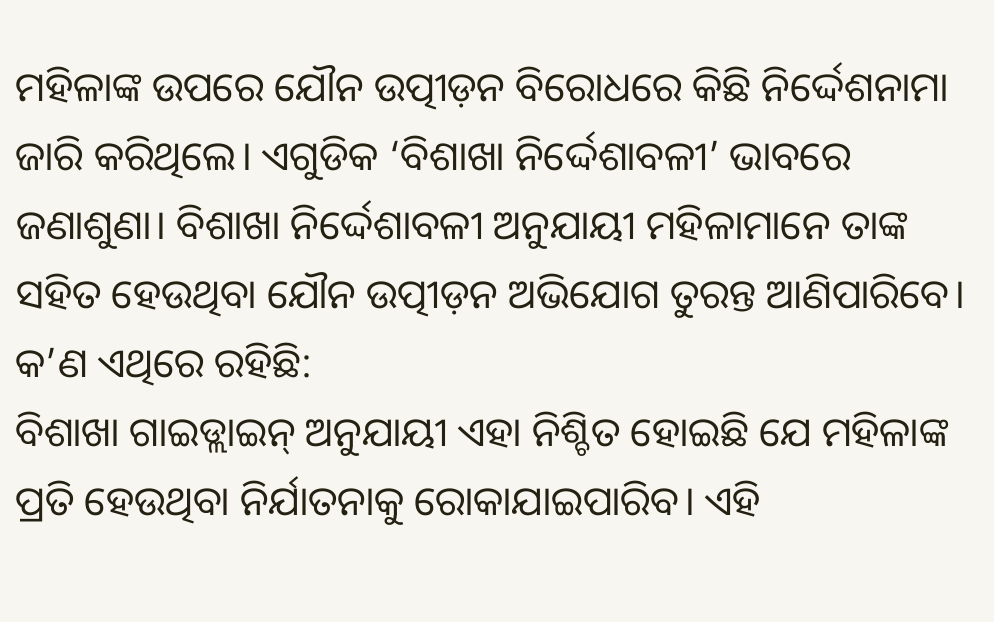ମହିଳାଙ୍କ ଉପରେ ଯୌନ ଉତ୍ପୀଡ଼ନ ବିରୋଧରେ କିଛି ନିର୍ଦ୍ଦେଶନାମା ଜାରି କରିଥିଲେ। ଏଗୁଡିକ ‘ବିଶାଖା ନିର୍ଦ୍ଦେଶାବଳୀ’ ଭାବରେ ଜଣାଶୁଣା। ବିଶାଖା ନିର୍ଦ୍ଦେଶାବଳୀ ଅନୁଯାୟୀ ମହିଳାମାନେ ତାଙ୍କ ସହିତ ହେଉଥିବା ଯୌନ ଉତ୍ପୀଡ଼ନ ଅଭିଯୋଗ ତୁରନ୍ତ ଆଣିପାରିବେ।
କ’ଣ ଏଥିରେ ରହିଛି:
ବିଶାଖା ଗାଇଡ୍ଲାଇନ୍ ଅନୁଯାୟୀ ଏହା ନିଶ୍ଚିତ ହୋଇଛି ଯେ ମହିଳାଙ୍କ ପ୍ରତି ହେଉଥିବା ନିର୍ଯାତନାକୁ ରୋକାଯାଇପାରିବ। ଏହି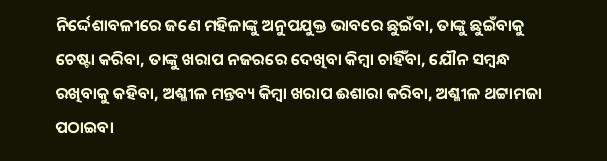ନିର୍ଦ୍ଦେଶାବଳୀରେ ଜଣେ ମହିଳାଙ୍କୁ ଅନୁପଯୁକ୍ତ ଭାବରେ ଛୁଇଁବା, ତାଙ୍କୁ ଛୁଇଁବାକୁ ଚେଷ୍ଟା କରିବା, ତାଙ୍କୁ ଖରାପ ନଜରରେ ଦେଖିବା କିମ୍ବା ଚାହିଁବା, ଯୌନ ସମ୍ବନ୍ଧ ରଖିବାକୁ କହିବା, ଅଶ୍ଳୀଳ ମନ୍ତବ୍ୟ କିମ୍ବା ଖରାପ ଈଶାରା କରିବା, ଅଶ୍ଳୀଳ ଥଟ୍ଟାମଜା ପଠାଇବା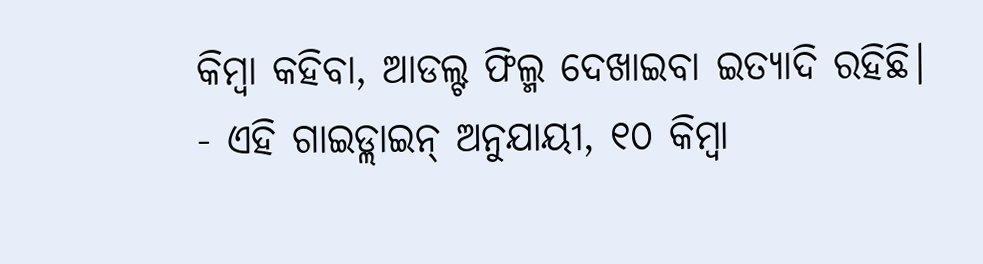କିମ୍ବା କହିବା, ଆଡଲ୍ଟ ଫିଲ୍ମ ଦେଖାଇବା ଇତ୍ୟାଦି ରହିଛି।
- ଏହି ଗାଇଡ୍ଲାଇନ୍ ଅନୁଯାୟୀ, ୧୦ କିମ୍ବା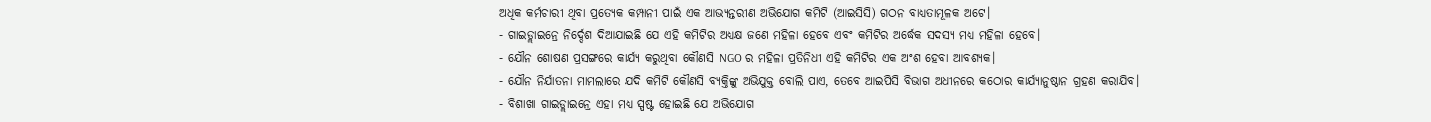ଅଧିକ କର୍ମଚାରୀ ଥିବା ପ୍ରତ୍ୟେକ କମ୍ପାନୀ ପାଇଁ ଏକ ଆଭ୍ୟନ୍ତରୀଣ ଅଭିଯୋଗ କମିଟି (ଆଇସିସି) ଗଠନ ବାଧ୍ୟତାମୂଳକ ଅଟେ।
- ଗାଇଡ୍ଲାଇନ୍ରେ ନିର୍ଦ୍ଦେଶ ଦିଆଯାଇଛି ଯେ ଏହି କମିଟିର ଅଧ୍ୟକ୍ଷ ଜଣେ ମହିଳା ହେବେ ଏବଂ କମିଟିର ଅର୍ଦ୍ଧେକ ସଦସ୍ୟ ମଧ୍ୟ ମହିଳା ହେବେ।
- ଯୌନ ଶୋଷଣ ପ୍ରସଙ୍ଗରେ କାର୍ଯ୍ୟ କରୁଥିବା କୌଣସି NGO ର ମହିଳା ପ୍ରତିନିଧୀ ଏହି କମିଟିର ଏକ ଅଂଶ ହେବା ଆବଶ୍ୟକ।
- ଯୌନ ନିର୍ଯାତନା ମାମଲାରେ ଯଦି କମିଟି କୌଣସି ବ୍ୟକ୍ତିଙ୍କୁ ଅଭିଯୁକ୍ତ ବୋଲି ପାଏ, ତେବେ ଆଇପିସି ବିଭାଗ ଅଧୀନରେ କଠୋର କାର୍ଯ୍ୟାନୁଷ୍ଠାନ ଗ୍ରହଣ କରାଯିବ।
- ବିଶାଖା ଗାଇଡ୍ଲାଇନ୍ରେ ଏହା ମଧ୍ୟ ସ୍ପଷ୍ଟ ହୋଇଛି ଯେ ଅଭିଯୋଗ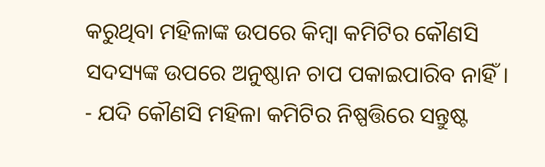କରୁଥିବା ମହିଳାଙ୍କ ଉପରେ କିମ୍ବା କମିଟିର କୌଣସି ସଦସ୍ୟଙ୍କ ଉପରେ ଅନୁଷ୍ଠାନ ଚାପ ପକାଇପାରିବ ନାହିଁ।
- ଯଦି କୌଣସି ମହିଳା କମିଟିର ନିଷ୍ପତ୍ତିରେ ସନ୍ତୁଷ୍ଟ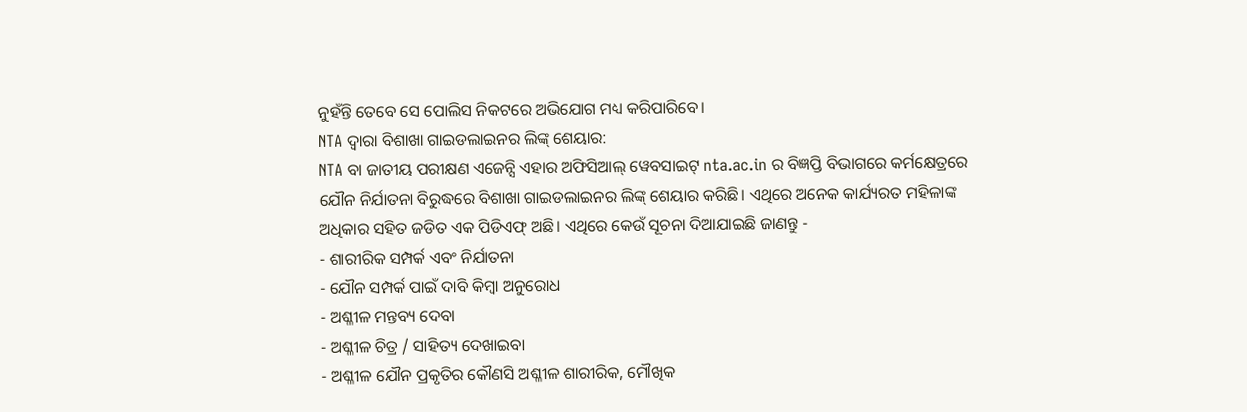ନୁହଁନ୍ତି ତେବେ ସେ ପୋଲିସ ନିକଟରେ ଅଭିଯୋଗ ମଧ୍ୟ କରିପାରିବେ।
NTA ଦ୍ୱାରା ବିଶାଖା ଗାଇଡଲାଇନର ଲିଙ୍କ୍ ଶେୟାର:
NTA ବା ଜାତୀୟ ପରୀକ୍ଷଣ ଏଜେନ୍ସି ଏହାର ଅଫିସିଆଲ୍ ୱେବସାଇଟ୍ nta.ac.in ର ବିଜ୍ଞପ୍ତି ବିଭାଗରେ କର୍ମକ୍ଷେତ୍ରରେ ଯୌନ ନିର୍ଯାତନା ବିରୁଦ୍ଧରେ ବିଶାଖା ଗାଇଡଲାଇନର ଲିଙ୍କ୍ ଶେୟାର କରିଛି। ଏଥିରେ ଅନେକ କାର୍ଯ୍ୟରତ ମହିଳାଙ୍କ ଅଧିକାର ସହିତ ଜଡିତ ଏକ ପିଡିଏଫ୍ ଅଛି। ଏଥିରେ କେଉଁ ସୂଚନା ଦିଆଯାଇଛି ଜାଣନ୍ତୁ -
- ଶାରୀରିକ ସମ୍ପର୍କ ଏବଂ ନିର୍ଯାତନା
- ଯୌନ ସମ୍ପର୍କ ପାଇଁ ଦାବି କିମ୍ବା ଅନୁରୋଧ
- ଅଶ୍ଳୀଳ ମନ୍ତବ୍ୟ ଦେବା
- ଅଶ୍ଳୀଳ ଚିତ୍ର / ସାହିତ୍ୟ ଦେଖାଇବା
- ଅଶ୍ଳୀଳ ଯୌନ ପ୍ରକୃତିର କୌଣସି ଅଶ୍ଳୀଳ ଶାରୀରିକ, ମୌଖିକ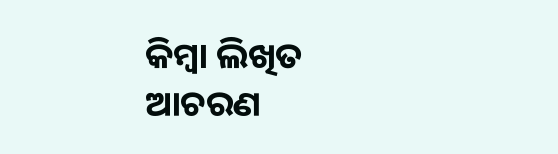କିମ୍ବା ଲିଖିତ ଆଚରଣ